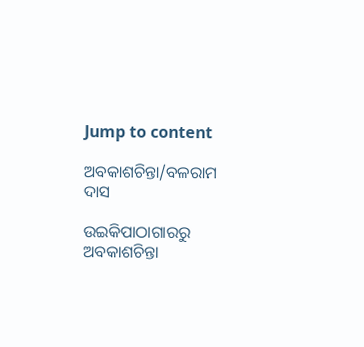Jump to content

ଅବକାଶଚିନ୍ତା/ବଳରାମ ଦାସ

ଉଇକିପାଠାଗାର‌ରୁ
ଅବକାଶଚିନ୍ତା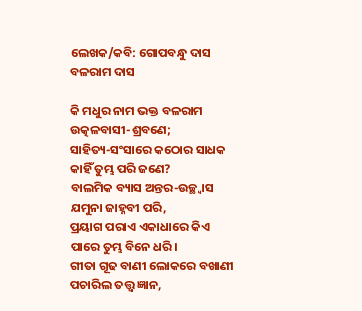ଲେଖକ/କବି: ଗୋପବନ୍ଧୁ ଦାସ
ବଳରାମ ଦାସ

କି ମଧୁର ନାମ ଭକ୍ତ ବଳରାମ
ଉତ୍କଳବାସୀ-ଶ୍ରବଣେ;
ସାହିତ୍ୟ-ସଂସାରେ କଠୋର ସାଧକ
କାହିଁ ତୁମ୍ଭ ପରି ଜଣେ?
ବାଲମିକ ବ୍ୟାସ ଅନ୍ତର-ଉଚ୍ଛ୍ବାସ
ଯମୁନା ଜାହ୍ନବୀ ପରି,
ପ୍ରୟାଗ ପରାଏ ଏକାଧାରେ କିଏ
ପାରେ ତୁମ୍ଭ ବିନେ ଧରି।
ଗୀତା ଗୂଢ ବାଣୀ ଲୋକରେ ବଖାଣୀ
ପଚାରିଲ ତତ୍ତ୍ବ ଜ୍ଞାନ,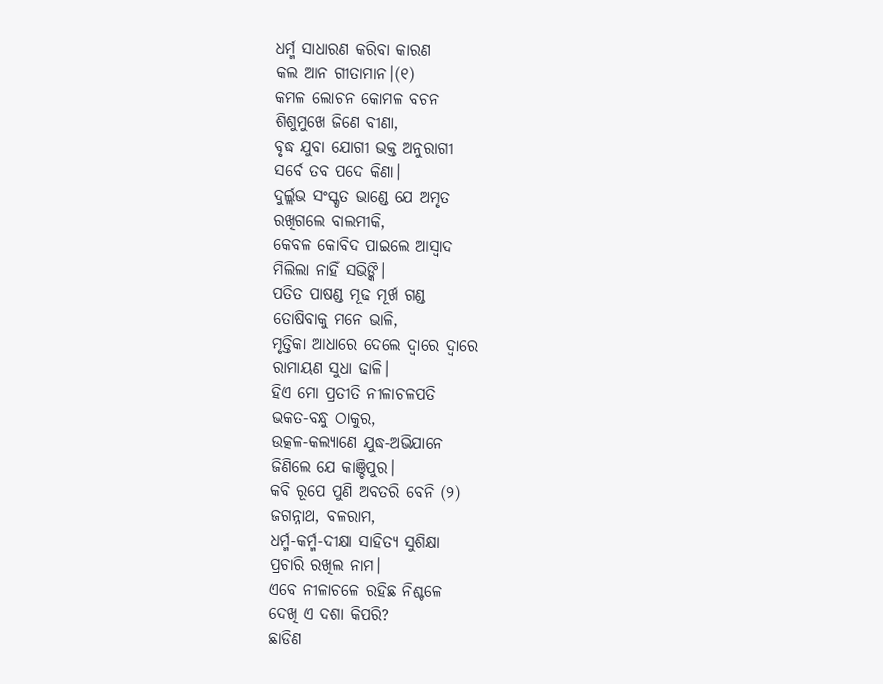ଧର୍ମ୍ମ ସାଧାରଣ କରିବା କାରଣ
କଲ ଆନ ଗୀତାମାନ।(୧)
କମଳ ଲୋଚନ କୋମଳ ବଚନ
ଶିଶୁମୁଖେ ଜିଣେ ବୀଣା,
ବୃଦ୍ଧ ଯୁବା ଯୋଗୀ ଭକ୍ତ ଅନୁରାଗୀ
ସର୍ବେ ତବ ପଦେ କିଣା।
ଦୁର୍ଲ୍ଲଭ ସଂସ୍କୃତ ଭାଣ୍ଡେ ଯେ ଅମୃତ
ରଖିଗଲେ ବାଲମୀକି,
କେବଳ କୋବିଦ ପାଇଲେ ଆସ୍ବାଦ
ମିଲିଲା ନାହିଁ ସଭିଙ୍କି।
ପତିତ ପାଷଣ୍ଡ ମୂଢ ମୂର୍ଖ ଗଣ୍ଡ
ତୋଷିବାକୁ ମନେ ଭାଳି,
ମୃତ୍ତିକା ଆଧାରେ ଦେଲେ ଦ୍ବାରେ ଦ୍ବାରେ
ରାମାୟଣ ସୁଧା ଢାଳି।
ହିଏ ମୋ ପ୍ରତୀତି ନୀଳାଚଳପତି
ଭକତ-ବନ୍ଧୁ ଠାକୁର,
ଉତ୍କଳ-କଲ୍ୟାଣେ ଯୁଦ୍ଧ-ଅଭିଯାନେ
ଜିଣିଲେ ଯେ କାଞ୍ଚିପୁର।
କବି ରୂପେ ପୁଣି ଅବତରି ବେନି (୨)
ଜଗନ୍ନାଥ, ବଳରାମ,
ଧର୍ମ୍ମ-କର୍ମ୍ମ-ଦୀକ୍ଷା ସାହିତ୍ୟ ସୁଶିକ୍ଷା
ପ୍ରଚାରି ରଖିଲ ନାମ।
ଏବେ ନୀଳାଚଳେ ରହିଛ ନିଶ୍ଚଳେ
ଦେଖି ଏ ଦଶା କିପରି?
ଛାଡିଣ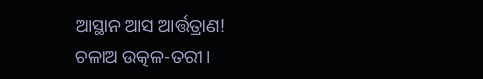ଆସ୍ଥାନ ଆସ ଆର୍ତ୍ତତ୍ରାଣ!
ଚଳାଅ ଉତ୍କଳ-ତରୀ।